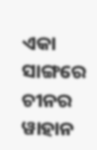ଏକା ସାଙ୍ଗରେ ଚୀନର ୱାହାନ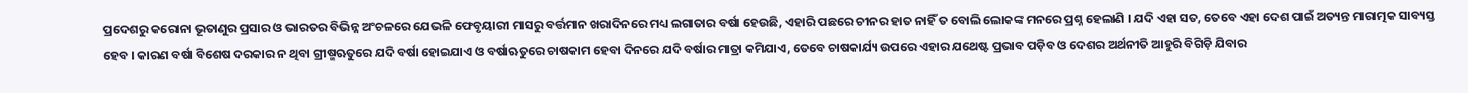ପ୍ରଦେଶରୁ କରୋନା ଭୂତାଣୁର ପ୍ରସାର ଓ ଭାରତର ବିଭିନ୍ନ ଅଂଚଳରେ ଯେଭଳି ଫେବୃୟାରୀ ମାସରୁ ବର୍ତ୍ତମାନ ଖରାଦିନରେ ମଧ୍ୟ ଲଗାତାର ବର୍ଷା ହେଉଛି, ଏହାରି ପଛରେ ଚୀନର ହାତ ନାହିଁ ତ ବୋଲି ଲୋକଙ୍କ ମନରେ ପ୍ରଶ୍ନ ହେଲାଣି । ଯଦି ଏହା ସତ, ତେବେ ଏହା ଦେଶ ପାଇଁ ଅତ୍ୟନ୍ତ ମାରାତ୍ମକ ସାବ୍ୟସ୍ତ ହେବ । କାରଣ ବର୍ଷା ବିଶେଷ ଦରକାର ନ ଥିବା ଗ୍ରୀଷ୍ମଋତୁରେ ଯଦି ବର୍ଷା ହୋଇଯାଏ ଓ ବର୍ଷାଋତୁରେ ଚାଷକାମ ହେବା ଦିନରେ ଯଦି ବର୍ଷାର ମାତ୍ରା କମିଯାଏ, ତେବେ ଚାଷକାର୍ଯ୍ୟ ଉପରେ ଏହାର ଯଥେଷ୍ଟ ପ୍ରଭାବ ପଡ଼ିବ ଓ ଦେଶର ଅର୍ଥନୀତି ଆହୁରି ବିଗିଡ଼ି ଯିବାର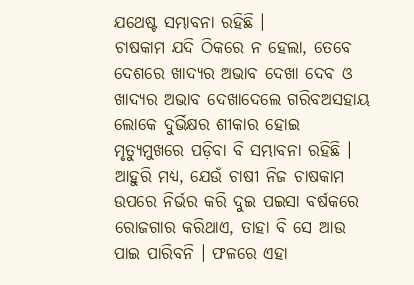ଯଥେଷ୍ଟ ସମ୍ଭାବନା ରହିଛି ।
ଚାଷକାମ ଯଦି ଠିକରେ ନ ହେଲା, ତେବେ ଦେଶରେ ଖାଦ୍ୟର ଅଭାବ ଦେଖା ଦେବ ଓ ଖାଦ୍ୟର ଅଭାବ ଦେଖାଦେଲେ ଗରିବଅସହାୟ ଲୋକେ ଦୁର୍ଭିକ୍ଷର ଶୀକାର ହୋଇ ମୃତ୍ୟୁମୁଖରେ ପଡ଼ିବା ବି ସମ୍ଭାବନା ରହିଛି । ଆହୁରି ମଧ୍ୟ, ଯେଉଁ ଚାଷୀ ନିଜ ଚାଷକାମ ଉପରେ ନିର୍ଭର କରି ଦୁଇ ପଇସା ବର୍ଷକରେ ରୋଜଗାର କରିଥାଏ, ତାହା ବି ସେ ଆଉ ପାଇ ପାରିବନି । ଫଳରେ ଏହା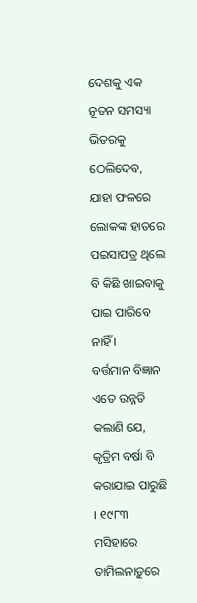ଦେଶକୁ ଏକ ନୂତନ ସମସ୍ୟା ଭିତରକୁ ଠେଲିଦେବ, ଯାହା ଫଳରେ ଲୋକଙ୍କ ହାତରେ ପଇସାପତ୍ର ଥିଲେ ବି କିଛି ଖାଇବାକୁ ପାଇ ପାରିବେ ନାହିଁ ।
ବର୍ତ୍ତମାନ ବିଜ୍ଞାନ ଏତେ ଉନ୍ନତି କଲାଣି ଯେ, କୃତ୍ରିମ ବର୍ଷା ବି କରାଯାଇ ପାରୁଛି । ୧୯୮୩ ମସିହାରେ ତାମିଲନାଡ଼ୁରେ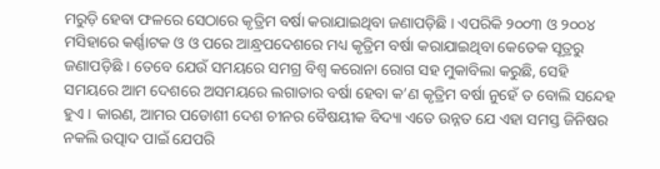ମରୁଡ଼ି ହେବା ଫଳରେ ସେଠାରେ କୃତ୍ରିମ ବର୍ଷା କରାଯାଇଥିବା ଜଣାପଡ଼ିଛି । ଏପରିକି ୨୦୦୩ ଓ ୨୦୦୪ ମସିହାରେ କର୍ଣ୍ଣାଟକ ଓ ଓ ପରେ ଆନ୍ଧ୍ରପଦେଶରେ ମଧ୍ୟ କୃତ୍ରିମ ବର୍ଷା କରାଯାଇଥିବା କେତେକ ସୂତ୍ରରୁ ଜଣାପଡ଼ିଛି । ତେବେ ଯେଉଁ ସମୟରେ ସମଗ୍ର ବିଶ୍ୱ କରୋନା ରୋଗ ସହ ମୁକାବିଲା କରୁଛି, ସେହି ସମୟରେ ଆମ ଦେଶରେ ଅସମୟରେ ଲଗାତାର ବର୍ଷା ହେବା କ’ଣ କୃତ୍ରିମ ବର୍ଷା ନୁହେଁ ତ ବୋଲି ସନ୍ଦେହ ହୁଏ । କାରଣ, ଆମର ପଡୋଶୀ ଦେଶ ଚୀନର ବୈଷୟୀକ ବିଦ୍ୟା ଏତେ ଉନ୍ନତ ଯେ ଏହା ସମସ୍ତ ଜିନିଷର ନକଲି ଉତ୍ପାଦ ପାଇଁ ଯେପରି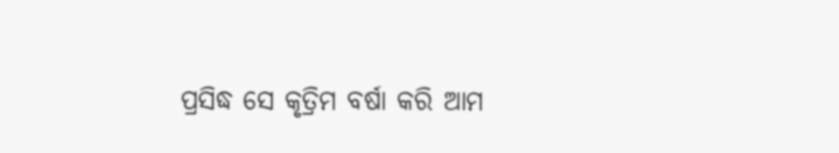ପ୍ରସିଦ୍ଧ ସେ କୃତ୍ରିମ ବର୍ଷା କରି ଆମ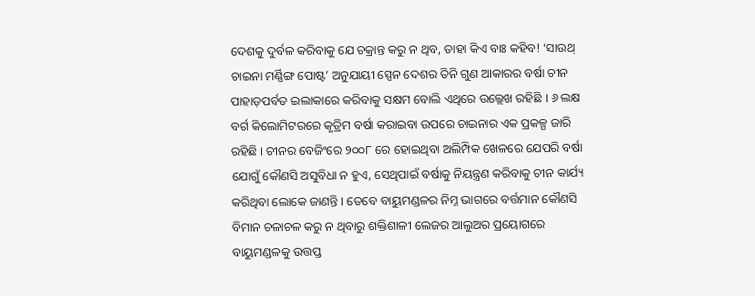ଦେଶକୁ ଦୁର୍ବଳ କରିବାକୁ ଯେ ଚକ୍ରାନ୍ତ କରୁ ନ ଥିବ, ତାହା କିଏ ବାଃ କହିବ! ‘ସାଉଥ୍ ଚାଇନା ମର୍ଣ୍ଣିଙ୍ଗ ପୋଷ୍ଟ’ ଅନୁଯାୟୀ ସ୍ପେନ ଦେଶର ତିନି ଗୁଣ ଆକାରର ବର୍ଷା ଚୀନ ପାହାଡ଼ପର୍ବତ ଇଲାକାରେ କରିବାକୁ ସକ୍ଷମ ବୋଲି ଏଥିରେ ଉଲ୍ଲେଖ ରହିଛି । ୬ ଲକ୍ଷ ବର୍ଗ କିଲୋମିଟରରେ କୃତ୍ରିମ ବର୍ଷା କରାଇବା ଉପରେ ଚାଇନାର ଏକ ପ୍ରକଳ୍ପ ଜାରି ରହିଛି । ଚୀନର ବେଜିଂରେ ୨୦୦୮ ରେ ହୋଇଥିବା ଅଲିମ୍ପିକ ଖେଳରେ ଯେପରି ବର୍ଷା ଯୋଗୁଁ କୌଣସି ଅସୁବିଧା ନ ହୁଏ, ସେଥିପାଇଁ ବର୍ଷାକୁ ନିୟନ୍ତ୍ରଣ କରିବାକୁ ଚୀନ କାର୍ଯ୍ୟ କରିଥିବା ଲୋକେ ଜାଣନ୍ତି । ତେବେ ବାୟୁମଣ୍ଡଳର ନିମ୍ନ ଭାଗରେ ବର୍ତ୍ତମାନ କୌଣସି ବିମାନ ଚଳାଚଳ କରୁ ନ ଥିବାରୁ ଶକ୍ତିଶାଳୀ ଲେଜର ଆଲୁଅର ପ୍ରୟୋଗରେ ବାୟୁମଣ୍ଡଳକୁ ଉତ୍ତପ୍ତ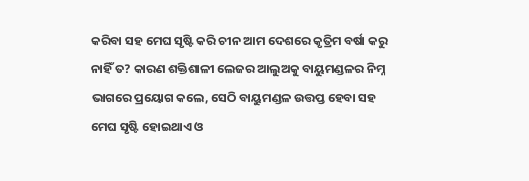କରିବା ସହ ମେଘ ସୃଷ୍ଟି କରି ଚୀନ ଆମ ଦେଶରେ କୃତ୍ରିମ ବର୍ଷା କରୁ ନାହିଁ ତ? କାରଣ ଶକ୍ତିଶାଳୀ ଲେଜର ଆଲୁଅକୁ ବାୟୁମଣ୍ଡଳର ନିମ୍ନ ଭାଗରେ ପ୍ରୟୋଗ କଲେ, ସେଠି ବାୟୁମଣ୍ଡଳ ଉତ୍ତପ୍ତ ହେବା ସହ ମେଘ ସୃଷ୍ଟି ହୋଇଥାଏ ଓ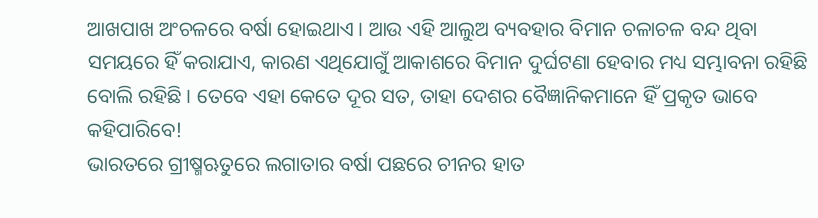ଆଖପାଖ ଅଂଚଳରେ ବର୍ଷା ହୋଇଥାଏ । ଆଉ ଏହି ଆଲୁଅ ବ୍ୟବହାର ବିମାନ ଚଳାଚଳ ବନ୍ଦ ଥିବା ସମୟରେ ହିଁ କରାଯାଏ, କାରଣ ଏଥିଯୋଗୁଁ ଆକାଶରେ ବିମାନ ଦୁର୍ଘଟଣା ହେବାର ମଧ୍ୟ ସମ୍ଭାବନା ରହିଛି ବୋଲି ରହିଛି । ତେବେ ଏହା କେତେ ଦୂର ସତ, ତାହା ଦେଶର ବୈଜ୍ଞାନିକମାନେ ହିଁ ପ୍ରକୃତ ଭାବେ କହିପାରିବେ!
ଭାରତରେ ଗ୍ରୀଷ୍ମଋତୁରେ ଲଗାତାର ବର୍ଷା ପଛରେ ଚୀନର ହାତ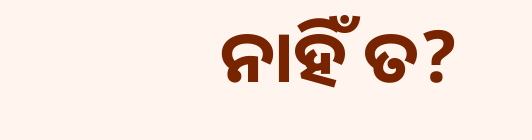ନାହିଁ ତ?